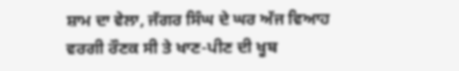ਸ਼ਾਮ ਦਾ ਵੇਲਾ, ਜੱਗਰ ਸਿੰਘ ਦੇ ਘਰ ਅੱਜ ਵਿਆਹ ਵਰਗੀ ਰੌਣਕ ਸੀ ਤੇ ਖਾਣ-ਪੀਣ ਦੀ ਖੂਬ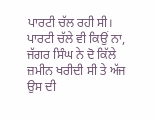ਪਾਰਟੀ ਚੱਲ ਰਹੀ ਸੀ। ਪਾਰਟੀ ਚੱਲੇ ਵੀ ਕਿਉਂ ਨਾ, ਜੱਗਰ ਸਿੰਘ ਨੇ ਦੋ ਕਿੱਲੇ ਜ਼ਮੀਨ ਖਰੀਦੀ ਸੀ ਤੇ ਅੱਜ ਉਸ ਦੀ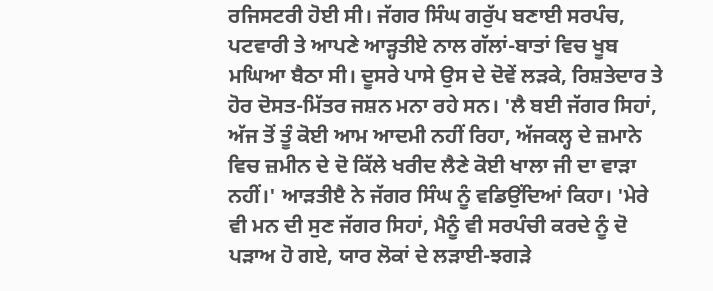ਰਜਿਸਟਰੀ ਹੋਈ ਸੀ। ਜੱਗਰ ਸਿੰਘ ਗਰੁੱਪ ਬਣਾਈ ਸਰਪੰਚ, ਪਟਵਾਰੀ ਤੇ ਆਪਣੇ ਆੜ੍ਹਤੀਏ ਨਾਲ ਗੱਲਾਂ-ਬਾਤਾਂ ਵਿਚ ਖੂਬ ਮਘਿਆ ਬੈਠਾ ਸੀ। ਦੂਸਰੇ ਪਾਸੇ ਉਸ ਦੇ ਦੋਵੇਂ ਲੜਕੇ, ਰਿਸ਼ਤੇਦਾਰ ਤੇ ਹੋਰ ਦੋਸਤ-ਮਿੱਤਰ ਜਸ਼ਨ ਮਨਾ ਰਹੇ ਸਨ। 'ਲੈ ਬਈ ਜੱਗਰ ਸਿਹਾਂ, ਅੱਜ ਤੋਂ ਤੂੰ ਕੋਈ ਆਮ ਆਦਮੀ ਨਹੀਂ ਰਿਹਾ, ਅੱਜਕਲ੍ਹ ਦੇ ਜ਼ਮਾਨੇ ਵਿਚ ਜ਼ਮੀਨ ਦੇ ਦੋ ਕਿੱਲੇ ਖਰੀਦ ਲੈਣੇ ਕੋਈ ਖਾਲਾ ਜੀ ਦਾ ਵਾੜਾ ਨਹੀਂ।' ਆੜਤੀੲੈ ਨੇ ਜੱਗਰ ਸਿੰਘ ਨੂੰ ਵਡਿਉਂਦਿਆਂ ਕਿਹਾ। 'ਮੇਰੇ ਵੀ ਮਨ ਦੀ ਸੁਣ ਜੱਗਰ ਸਿਹਾਂ, ਮੈਨੂੰ ਵੀ ਸਰਪੰਚੀ ਕਰਦੇ ਨੂੰ ਦੋ ਪੜਾਅ ਹੋ ਗਏ, ਯਾਰ ਲੋਕਾਂ ਦੇ ਲੜਾਈ-ਝਗੜੇ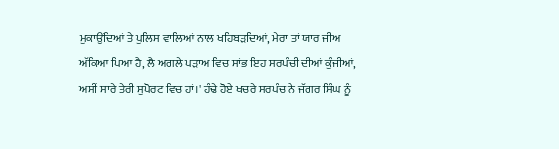ਮੁਕਾਉਂਦਿਆਂ ਤੇ ਪੁਲਿਸ ਵਾਲਿਆਂ ਨਾਲ ਖਹਿਬੜਦਿਆਂ, ਮੇਰਾ ਤਾਂ ਯਾਰ ਜੀਅ ਅੱਕਿਆ ਪਿਆ ਹੈ, ਲੈ ਅਗਲੇ ਪੜਾਅ ਵਿਚ ਸਾਂਭ ਇਹ ਸਰਪੰਚੀ ਦੀਆਂ ਕੁੰਜੀਆਂ, ਅਸੀਂ ਸਾਰੇ ਤੇਰੀ ਸੁਪੋਰਟ ਵਿਚ ਹਾਂ।' ਹੰਢੇ ਹੋਏ ਖਚਰੇ ਸਰਪੰਚ ਨੇ ਜੱਗਰ ਸਿੰਘ ਨੂੰ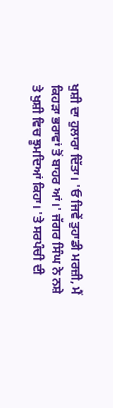ਖੁਸ਼ੀ ਦਾ ਹੁਲਾਰਾ ਦਿੱਤਾ। 'ਓ ਜਿਵੇਂ ਤੁਹਾਡੀ ਮਰਜ਼ੀ, ਮੈਂ ਕਿਹੜਾ ਭਰਾਵਾਂ ਤੋਂ ਬਾਹਰ ਆਂ।' ਜੱਗਰ ਸਿੰਘ ਨੇ ਨਸ਼ੇ ਤੇ ਖੁਸ਼ੀ ਵਿਚ ਝੂਮਦਿਆਂ ਕਿਹਾ। 'ਤੇ ਸਰਪੰਚੀ ਦੀ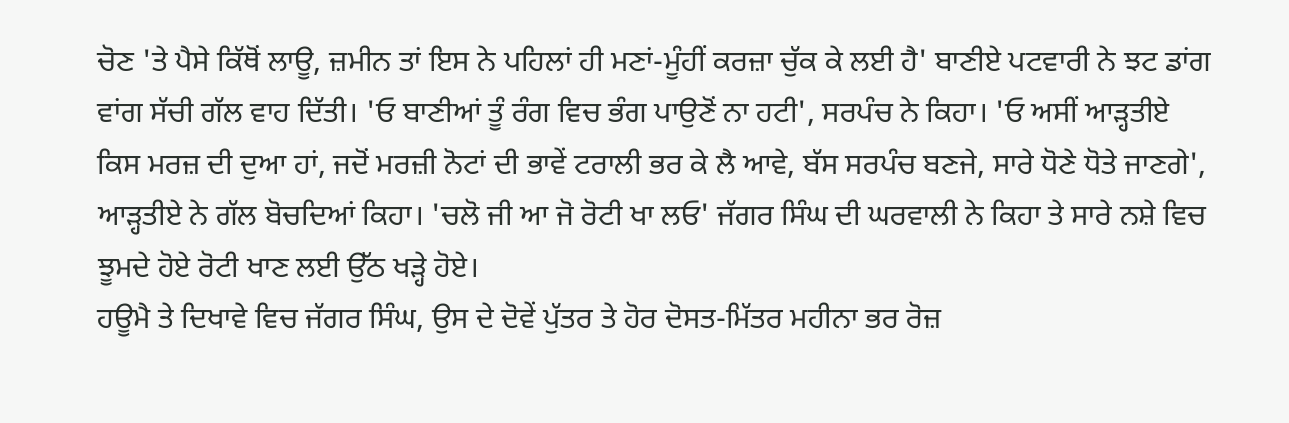ਚੋਣ 'ਤੇ ਪੈਸੇ ਕਿੱਥੋਂ ਲਾਊ, ਜ਼ਮੀਨ ਤਾਂ ਇਸ ਨੇ ਪਹਿਲਾਂ ਹੀ ਮਣਾਂ-ਮੂੰਹੀਂ ਕਰਜ਼ਾ ਚੁੱਕ ਕੇ ਲਈ ਹੈ' ਬਾਣੀਏ ਪਟਵਾਰੀ ਨੇ ਝਟ ਡਾਂਗ ਵਾਂਗ ਸੱਚੀ ਗੱਲ ਵਾਹ ਦਿੱਤੀ। 'ਓ ਬਾਣੀਆਂ ਤੂੰ ਰੰਗ ਵਿਚ ਭੰਗ ਪਾਉਣੋਂ ਨਾ ਹਟੀ', ਸਰਪੰਚ ਨੇ ਕਿਹਾ। 'ਓ ਅਸੀਂ ਆੜ੍ਹਤੀਏ ਕਿਸ ਮਰਜ਼ ਦੀ ਦੁਆ ਹਾਂ, ਜਦੋਂ ਮਰਜ਼ੀ ਨੋਟਾਂ ਦੀ ਭਾਵੇਂ ਟਰਾਲੀ ਭਰ ਕੇ ਲੈ ਆਵੇ, ਬੱਸ ਸਰਪੰਚ ਬਣਜੇ, ਸਾਰੇ ਧੋਣੇ ਧੋਤੇ ਜਾਣਗੇ', ਆੜ੍ਹਤੀਏ ਨੇ ਗੱਲ ਬੋਚਦਿਆਂ ਕਿਹਾ। 'ਚਲੋ ਜੀ ਆ ਜੋ ਰੋਟੀ ਖਾ ਲਓ' ਜੱਗਰ ਸਿੰਘ ਦੀ ਘਰਵਾਲੀ ਨੇ ਕਿਹਾ ਤੇ ਸਾਰੇ ਨਸ਼ੇ ਵਿਚ ਝੂਮਦੇ ਹੋਏ ਰੋਟੀ ਖਾਣ ਲਈ ਉੱਠ ਖੜ੍ਹੇ ਹੋਏ।
ਹਊਮੈ ਤੇ ਦਿਖਾਵੇ ਵਿਚ ਜੱਗਰ ਸਿੰਘ, ਉਸ ਦੇ ਦੋਵੇਂ ਪੁੱਤਰ ਤੇ ਹੋਰ ਦੋਸਤ-ਮਿੱਤਰ ਮਹੀਨਾ ਭਰ ਰੋਜ਼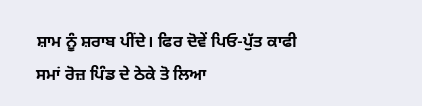ਸ਼ਾਮ ਨੂੰ ਸ਼ਰਾਬ ਪੀਂਦੇ। ਫਿਰ ਦੋਵੇਂ ਪਿਓ-ਪੁੱਤ ਕਾਫੀ ਸਮਾਂ ਰੋਜ਼ ਪਿੰਡ ਦੇ ਠੇਕੇ ਤੋ ਲਿਆ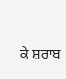ਕੇ ਸ਼ਰਾਬ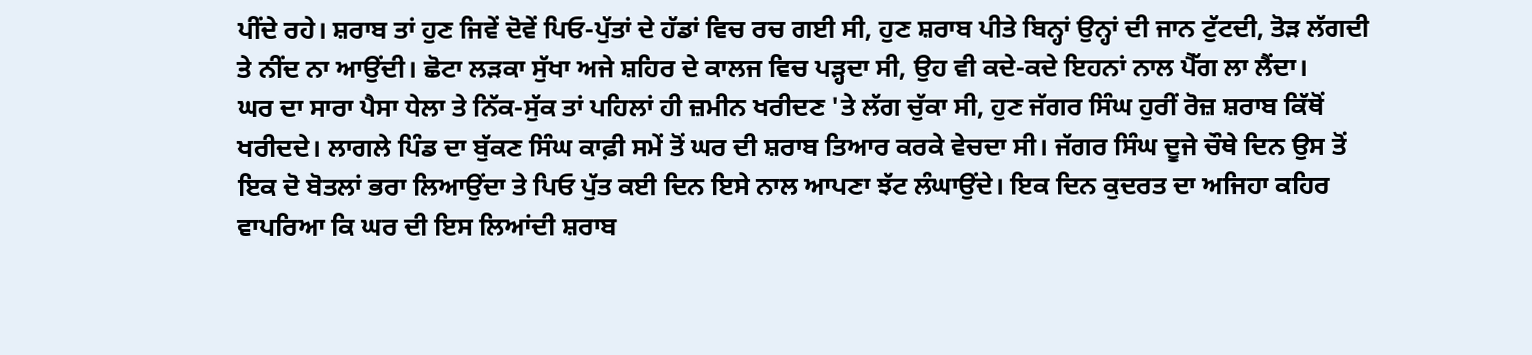ਪੀਂਦੇ ਰਹੇ। ਸ਼ਰਾਬ ਤਾਂ ਹੁਣ ਜਿਵੇਂ ਦੋਵੇਂ ਪਿਓ-ਪੁੱਤਾਂ ਦੇ ਹੱਡਾਂ ਵਿਚ ਰਚ ਗਈ ਸੀ, ਹੁਣ ਸ਼ਰਾਬ ਪੀਤੇ ਬਿਨ੍ਹਾਂ ਉਨ੍ਹਾਂ ਦੀ ਜਾਨ ਟੁੱਟਦੀ, ਤੋੜ ਲੱਗਦੀ ਤੇ ਨੀਂਦ ਨਾ ਆਉਂਦੀ। ਛੋਟਾ ਲੜਕਾ ਸੁੱਖਾ ਅਜੇ ਸ਼ਹਿਰ ਦੇ ਕਾਲਜ ਵਿਚ ਪੜ੍ਹਦਾ ਸੀ, ਉਹ ਵੀ ਕਦੇ-ਕਦੇ ਇਹਨਾਂ ਨਾਲ ਪੈੱਗ ਲਾ ਲੈਂਦਾ।
ਘਰ ਦਾ ਸਾਰਾ ਪੈਸਾ ਧੇਲਾ ਤੇ ਨਿੱਕ-ਸੁੱਕ ਤਾਂ ਪਹਿਲਾਂ ਹੀ ਜ਼ਮੀਨ ਖਰੀਦਣ 'ਤੇ ਲੱਗ ਚੁੱਕਾ ਸੀ, ਹੁਣ ਜੱਗਰ ਸਿੰਘ ਹੁਰੀਂ ਰੋਜ਼ ਸ਼ਰਾਬ ਕਿੱਥੋਂ ਖਰੀਦਦੇ। ਲਾਗਲੇ ਪਿੰਡ ਦਾ ਬੁੱਕਣ ਸਿੰਘ ਕਾਫ਼ੀ ਸਮੇਂ ਤੋਂ ਘਰ ਦੀ ਸ਼ਰਾਬ ਤਿਆਰ ਕਰਕੇ ਵੇਚਦਾ ਸੀ। ਜੱਗਰ ਸਿੰਘ ਦੂਜੇ ਚੌਥੇ ਦਿਨ ਉਸ ਤੋਂ ਇਕ ਦੋ ਬੋਤਲਾਂ ਭਰਾ ਲਿਆਉਂਦਾ ਤੇ ਪਿਓ ਪੁੱਤ ਕਈ ਦਿਨ ਇਸੇ ਨਾਲ ਆਪਣਾ ਝੱਟ ਲੰਘਾਉਂਦੇ। ਇਕ ਦਿਨ ਕੁਦਰਤ ਦਾ ਅਜਿਹਾ ਕਹਿਰ ਵਾਪਰਿਆ ਕਿ ਘਰ ਦੀ ਇਸ ਲਿਆਂਦੀ ਸ਼ਰਾਬ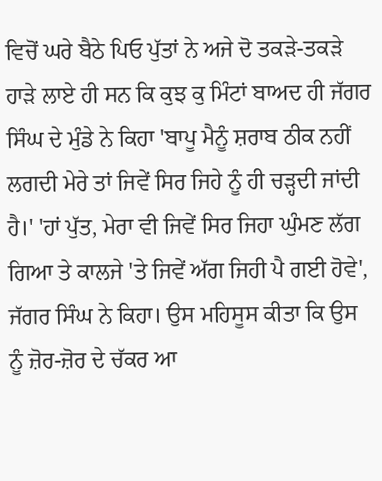ਵਿਚੋਂ ਘਰੇ ਬੈਠੇ ਪਿਓ ਪੁੱਤਾਂ ਨੇ ਅਜੇ ਦੋ ਤਕੜੇ-ਤਕੜੇ ਹਾੜੇ ਲਾਏ ਹੀ ਸਨ ਕਿ ਕੁਝ ਕੁ ਮਿੰਟਾਂ ਬਾਅਦ ਹੀ ਜੱਗਰ ਸਿੰਘ ਦੇ ਮੁੰਡੇ ਨੇ ਕਿਹਾ 'ਬਾਪੂ ਮੈਨੂੰ ਸ਼ਰਾਬ ਠੀਕ ਨਹੀਂ ਲਗਦੀ ਮੇਰੇ ਤਾਂ ਜਿਵੇਂ ਸਿਰ ਜਿਹੇ ਨੂੰ ਹੀ ਚੜ੍ਹਦੀ ਜਾਂਦੀ ਹੈ।' 'ਹਾਂ ਪੁੱਤ, ਮੇਰਾ ਵੀ ਜਿਵੇਂ ਸਿਰ ਜਿਹਾ ਘੁੰਮਣ ਲੱਗ ਗਿਆ ਤੇ ਕਾਲਜੇ 'ਤੇ ਜਿਵੇਂ ਅੱਗ ਜਿਹੀ ਪੈ ਗਈ ਹੋਵੇ', ਜੱਗਰ ਸਿੰਘ ਨੇ ਕਿਹਾ। ਉਸ ਮਹਿਸੂਸ ਕੀਤਾ ਕਿ ਉਸ ਨੂੰ ਜ਼ੋਰ-ਜ਼ੋਰ ਦੇ ਚੱਕਰ ਆ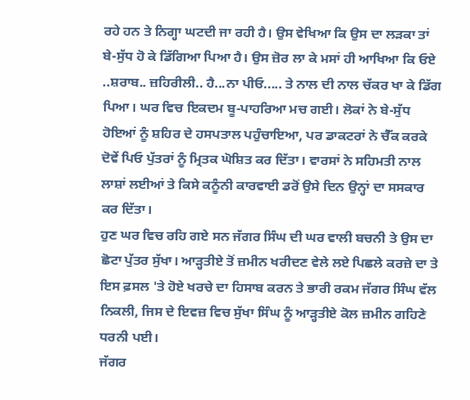ਰਹੇ ਹਨ ਤੇ ਨਿਗ੍ਹਾ ਘਟਦੀ ਜਾ ਰਹੀ ਹੈ। ਉਸ ਵੇਖਿਆ ਕਿ ਉਸ ਦਾ ਲੜਕਾ ਤਾਂ ਬੇ-ਸੁੱਧ ਹੋ ਕੇ ਡਿੱਗਿਆ ਪਿਆ ਹੈ। ਉਸ ਜ਼ੋਰ ਲਾ ਕੇ ਮਸਾਂ ਹੀ ਆਖਿਆ ਕਿ ਓਏ ..ਸ਼ਰਾਬ.. ਜ਼ਹਿਰੀਲੀ.. ਹੈ...ਨਾ ਪੀਓ..... ਤੇ ਨਾਲ ਦੀ ਨਾਲ ਚੱਕਰ ਖਾ ਕੇ ਡਿੱਗ ਪਿਆ। ਘਰ ਵਿਚ ਇਕਦਮ ਬੂ-ਪਾਹਰਿਆ ਮਚ ਗਈ। ਲੋਕਾਂ ਨੇ ਬੇ-ਸੁੱਧ ਹੋਇਆਂ ਨੂੰ ਸ਼ਹਿਰ ਦੇ ਹਸਪਤਾਲ ਪਹੁੰਚਾਇਆ, ਪਰ ਡਾਕਟਰਾਂ ਨੇ ਚੈੱਕ ਕਰਕੇ ਦੋਵੇਂ ਪਿਓ ਪੁੱਤਰਾਂ ਨੂੰ ਮ੍ਰਿਤਕ ਘੋਸ਼ਿਤ ਕਰ ਦਿੱਤਾ। ਵਾਰਸਾਂ ਨੇ ਸਹਿਮਤੀ ਨਾਲ ਲਾਸ਼ਾਂ ਲਈਆਂ ਤੇ ਕਿਸੇ ਕਨੂੰਨੀ ਕਾਰਵਾਈ ਡਰੋਂ ਉਸੇ ਦਿਨ ਉਨ੍ਹਾਂ ਦਾ ਸਸਕਾਰ ਕਰ ਦਿੱਤਾ।
ਹੁਣ ਘਰ ਵਿਚ ਰਹਿ ਗਏ ਸਨ ਜੱਗਰ ਸਿੰਘ ਦੀ ਘਰ ਵਾਲੀ ਬਚਨੀ ਤੇ ਉਸ ਦਾ ਛੋਟਾ ਪੁੱਤਰ ਸੁੱਖਾ। ਆੜ੍ਹਤੀਏ ਤੋਂ ਜ਼ਮੀਨ ਖਰੀਦਣ ਵੇਲੇ ਲਏ ਪਿਛਲੇ ਕਰਜ਼ੇ ਦਾ ਤੇ ਇਸ ਫ਼ਸਲ 'ਤੇ ਹੋਏ ਖਰਚੇ ਦਾ ਹਿਸਾਬ ਕਰਨ ਤੇ ਭਾਰੀ ਰਕਮ ਜੱਗਰ ਸਿੰਘ ਵੱਲ ਨਿਕਲੀ, ਜਿਸ ਦੇ ਇਵਜ਼ ਵਿਚ ਸੁੱਖਾ ਸਿੰਘ ਨੂੰ ਆੜ੍ਹਤੀਏ ਕੋਲ ਜ਼ਮੀਨ ਗਹਿਣੇ ਧਰਨੀ ਪਈ।
ਜੱਗਰ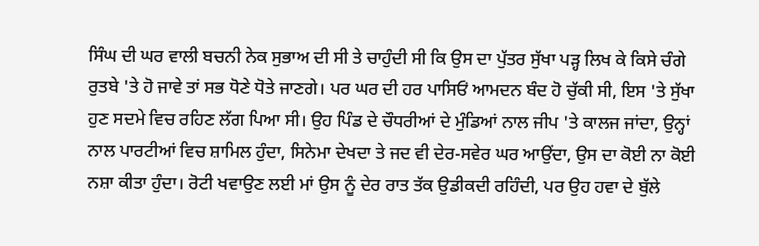ਸਿੰਘ ਦੀ ਘਰ ਵਾਲੀ ਬਚਨੀ ਨੇਕ ਸੁਭਾਅ ਦੀ ਸੀ ਤੇ ਚਾਹੁੰਦੀ ਸੀ ਕਿ ਉਸ ਦਾ ਪੁੱਤਰ ਸੁੱਖਾ ਪੜ੍ਹ ਲਿਖ ਕੇ ਕਿਸੇ ਚੰਗੇ ਰੁਤਬੇ 'ਤੇ ਹੋ ਜਾਵੇ ਤਾਂ ਸਭ ਧੋਣੇ ਧੋਤੇ ਜਾਣਗੇ। ਪਰ ਘਰ ਦੀ ਹਰ ਪਾਸਿਓਂ ਆਮਦਨ ਬੰਦ ਹੋ ਚੁੱਕੀ ਸੀ, ਇਸ 'ਤੇ ਸੁੱਖਾ ਹੁਣ ਸਦਮੇ ਵਿਚ ਰਹਿਣ ਲੱਗ ਪਿਆ ਸੀ। ਉਹ ਪਿੰਡ ਦੇ ਚੌਧਰੀਆਂ ਦੇ ਮੁੰਡਿਆਂ ਨਾਲ ਜੀਪ 'ਤੇ ਕਾਲਜ ਜਾਂਦਾ, ਉਨ੍ਹਾਂ ਨਾਲ ਪਾਰਟੀਆਂ ਵਿਚ ਸ਼ਾਮਿਲ ਹੁੰਦਾ, ਸਿਨੇਮਾ ਦੇਖਦਾ ਤੇ ਜਦ ਵੀ ਦੇਰ-ਸਵੇਰ ਘਰ ਆਉਂਦਾ, ਉਸ ਦਾ ਕੋਈ ਨਾ ਕੋਈ ਨਸ਼ਾ ਕੀਤਾ ਹੁੰਦਾ। ਰੋਟੀ ਖਵਾਉਣ ਲਈ ਮਾਂ ਉਸ ਨੂੰ ਦੇਰ ਰਾਤ ਤੱਕ ਉਡੀਕਦੀ ਰਹਿੰਦੀ, ਪਰ ਉਹ ਹਵਾ ਦੇ ਬੁੱਲੇ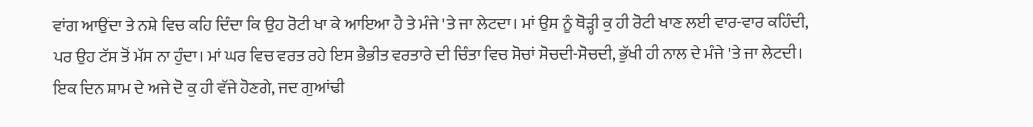ਵਾਂਗ ਆਉਂਦਾ ਤੇ ਨਸ਼ੇ ਵਿਚ ਕਹਿ ਦਿੰਦਾ ਕਿ ਉਹ ਰੋਟੀ ਖਾ ਕੇ ਆਇਆ ਹੈ ਤੇ ਮੰਜੇ 'ਤੇ ਜਾ ਲੇਟਦਾ। ਮਾਂ ਉਸ ਨੂੰ ਥੋੜ੍ਹੀ ਕੁ ਹੀ ਰੋਟੀ ਖਾਣ ਲਈ ਵਾਰ-ਵਾਰ ਕਹਿੰਦੀ, ਪਰ ਉਹ ਟੱਸ ਤੋਂ ਮੱਸ ਨਾ ਹੁੰਦਾ। ਮਾਂ ਘਰ ਵਿਚ ਵਰਤ ਰਹੇ ਇਸ ਭੈਭੀਤ ਵਰਤਾਰੇ ਦੀ ਚਿੰਤਾ ਵਿਚ ਸੋਚਾਂ ਸੋਚਦੀ-ਸੋਚਦੀ, ਭੁੱਖੀ ਹੀ ਨਾਲ ਦੇ ਮੰਜੇ 'ਤੇ ਜਾ ਲੇਟਦੀ।
ਇਕ ਦਿਨ ਸ਼ਾਮ ਦੇ ਅਜੇ ਦੋ ਕੁ ਹੀ ਵੱਜੇ ਹੋਣਗੇ, ਜਦ ਗੁਆਂਢੀ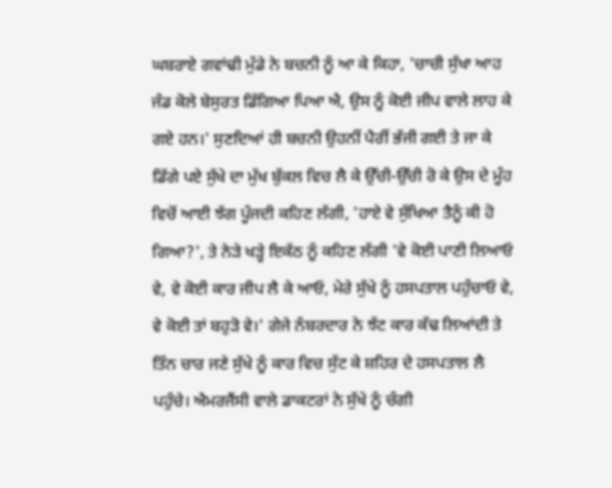ਘਬਰਾਏ ਗਵਾਂਢੀ ਮੁੰਡੇ ਨੇ ਬਚਨੀ ਨੂੰ ਆ ਕੇ ਕਿਹਾ, 'ਚਾਚੀ ਸੁੱਖਾ ਆਹ ਜੰਡ ਕੋਲੇ ਬੇਸੁਰਤ ਡਿੱਗਿਆ ਪਿਆ ਐ, ਉਸ ਨੂੰ ਕੋਈ ਜੀਪ ਵਾਲੇ ਲਾਹ ਕੇ ਗਏ ਹਨ।' ਸੁਣਦਿਆਂ ਹੀ ਬਚਨੀ ਉਹਨੀਂ ਪੈਰੀਂ ਭੱਜੀ ਗਈ ਤੇ ਜਾ ਕੇ ਡਿੱਗੇ ਪਏ ਸੁੱਖੇ ਦਾ ਮੁੱਖ ਬੁੱਕਲ ਵਿਚ ਲੈ ਕੇ ਉੱਚੀ-ਉੱਚੀ ਰੋ ਕੇ ਉਸ ਦੇ ਮੂੰਹ ਵਿਚੋਂ ਆਈ ਝੱਗ ਪੂੰਜਦੀ ਕਹਿਣ ਲੱਗੀ, 'ਹਾਏ ਵੇ ਸੁੱਖਿਆ ਤੈਨੂੰ ਕੀ ਹੋ ਗਿਆ?', ਤੇ ਨੇੜੇ ਖੜ੍ਹੇ ਇਕੱਠ ਨੂੰ ਕਹਿਣ ਲੱਗੀ 'ਵੇ ਕੋਈ ਪਾਣੀ ਲਿਆਓ ਵੇ, ਵੇ ਕੋਈ ਕਾਰ ਜੀਪ ਲੈ ਕੇ ਆਓ, ਮੇਰੇ ਸੁੱਖੇ ਨੂੰ ਹਸਪਤਾਲ ਪਹੁੰਚਾਓ ਵੇ, ਵੇ ਕੋਈ ਤਾਂ ਬਹੁੜੋ ਵੇ।' ਗੇਜੇ ਨੰਬਰਦਾਰ ਨੇ ਝੱਟ ਕਾਰ ਕੱਢ ਲਿਆਂਦੀ ਤੇ ਤਿੰਨ ਚਾਰ ਜਣੇ ਸੁੱਖੇ ਨੂੰ ਕਾਰ ਵਿਚ ਸੁੱਟ ਕੇ ਸ਼ਹਿਰ ਦੇ ਹਸਪਤਾਲ ਲੈ ਪਹੁੰਚੇ। ਐਮਰਜੈਂਸੀ ਵਾਲੇ ਡਾਕਟਰਾਂ ਨੇ ਸੁੱਖੇ ਨੂੰ ਚੰਗੀ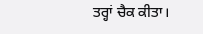ਤਰ੍ਹਾਂ ਚੈਕ ਕੀਤਾ।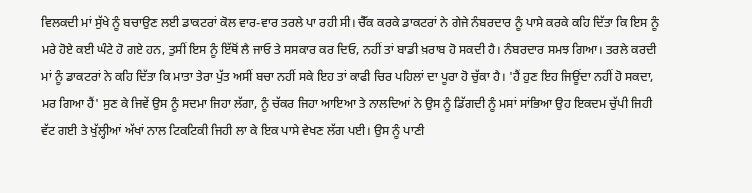ਵਿਲਕਦੀ ਮਾਂ ਸੁੱਖੇ ਨੂੰ ਬਚਾਉਣ ਲਈ ਡਾਕਟਰਾਂ ਕੋਲ ਵਾਰ-ਵਾਰ ਤਰਲੇ ਪਾ ਰਹੀ ਸੀ। ਚੈੱਕ ਕਰਕੇ ਡਾਕਟਰਾਂ ਨੇ ਗੇਜੇ ਨੰਬਰਦਾਰ ਨੂੰ ਪਾਸੇ ਕਰਕੇ ਕਹਿ ਦਿੱਤਾ ਕਿ ਇਸ ਨੂੰ ਮਰੇ ਹੋਏ ਕਈ ਘੰਟੇ ਹੋ ਗਏ ਹਨ, ਤੁਸੀਂ ਇਸ ਨੂੰ ਇੱਥੋਂ ਲੈ ਜਾਓ ਤੇ ਸਸਕਾਰ ਕਰ ਦਿਓ, ਨਹੀਂ ਤਾਂ ਬਾਡੀ ਖ਼ਰਾਬ ਹੋ ਸਕਦੀ ਹੈ। ਨੰਬਰਦਾਰ ਸਮਝ ਗਿਆ। ਤਰਲੇ ਕਰਦੀ ਮਾਂ ਨੂੰ ਡਾਕਟਰਾਂ ਨੇ ਕਹਿ ਦਿੱਤਾ ਕਿ ਮਾਤਾ ਤੇਰਾ ਪੁੱਤ ਅਸੀਂ ਬਚਾ ਨਹੀਂ ਸਕੇ ਇਹ ਤਾਂ ਕਾਫੀ ਚਿਰ ਪਹਿਲਾਂ ਦਾ ਪੂਰਾ ਹੋ ਚੁੱਕਾ ਹੈ। 'ਹੈਂ ਹੁਣ ਇਹ ਜਿਊਂਦਾ ਨਹੀਂ ਹੋ ਸਕਦਾ, ਮਰ ਗਿਆ ਹੈਂ' ਸੁਣ ਕੇ ਜਿਵੇਂ ਉਸ ਨੂੰ ਸਦਮਾ ਜਿਹਾ ਲੱਗਾ, ਨੂੰ ਚੱਕਰ ਜਿਹਾ ਆਇਆ ਤੇ ਨਾਲਦਿਆਂ ਨੇ ਉਸ ਨੂੰ ਡਿੱਗਦੀ ਨੂੰ ਮਸਾਂ ਸਾਂਭਿਆ ਉਹ ਇਕਦਮ ਚੁੱਪੀ ਜਿਹੀ ਵੱਟ ਗਈ ਤੇ ਖੁੱਲ੍ਹੀਆਂ ਅੱਖਾਂ ਨਾਲ ਟਿਕਟਿਕੀ ਜਿਹੀ ਲਾ ਕੇ ਇਕ ਪਾਸੇ ਵੇਖਣ ਲੱਗ ਪਈ। ਉਸ ਨੂੰ ਪਾਣੀ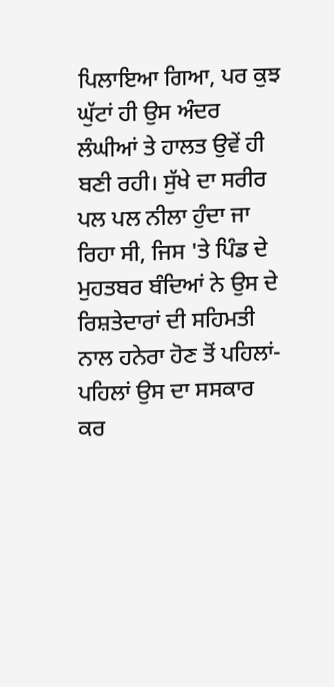ਪਿਲਾਇਆ ਗਿਆ, ਪਰ ਕੁਝ ਘੁੱਟਾਂ ਹੀ ਉਸ ਅੰਦਰ ਲੰਘੀਆਂ ਤੇ ਹਾਲਤ ਉਵੇਂ ਹੀ ਬਣੀ ਰਹੀ। ਸੁੱਖੇ ਦਾ ਸਰੀਰ ਪਲ ਪਲ ਨੀਲਾ ਹੁੰਦਾ ਜਾ ਰਿਹਾ ਸੀ, ਜਿਸ 'ਤੇ ਪਿੰਡ ਦੇ ਮੁਹਤਬਰ ਬੰਦਿਆਂ ਨੇ ਉਸ ਦੇ ਰਿਸ਼ਤੇਦਾਰਾਂ ਦੀ ਸਹਿਮਤੀ ਨਾਲ ਹਨੇਰਾ ਹੋਣ ਤੋਂ ਪਹਿਲਾਂ-ਪਹਿਲਾਂ ਉਸ ਦਾ ਸਸਕਾਰ ਕਰ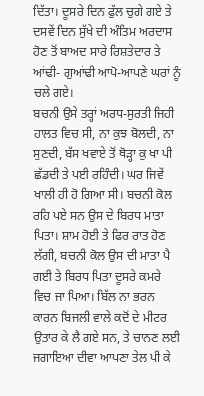ਦਿੱਤਾ। ਦੂਸਰੇ ਦਿਨ ਫੁੱਲ ਚੁਗੇ ਗਏ ਤੇ ਦਸਵੇਂ ਦਿਨ ਸੁੱਖੇ ਦੀ ਅੰਤਿਮ ਅਰਦਾਸ ਹੋਣ ਤੋਂ ਬਾਅਦ ਸਾਰੇ ਰਿਸ਼ਤੇਦਾਰ ਤੇ ਆਂਢੀ- ਗੁਆਂਢੀ ਆਪੋ-ਆਪਣੇ ਘਰਾਂ ਨੂੰ ਚਲੇ ਗਏ।
ਬਚਨੀ ਉਸੇ ਤਰ੍ਹਾਂ ਅਰਧ-ਸੁਰਤੀ ਜਿਹੀ ਹਾਲਤ ਵਿਚ ਸੀ, ਨਾ ਕੁਝ ਬੋਲਦੀ, ਨਾ ਸੁਣਦੀ, ਬੱਸ ਖਵਾਏ ਤੋਂ ਥੋੜ੍ਹਾ ਕੁ ਖਾ ਪੀ ਛੱਡਦੀ ਤੇ ਪਈ ਰਹਿੰਦੀ। ਘਰ ਜਿਵੇਂ ਖਾਲੀ ਹੀ ਹੋ ਗਿਆ ਸੀ। ਬਚਨੀ ਕੋਲ ਰਹਿ ਪਏ ਸਨ ਉਸ ਦੇ ਬਿਰਧ ਮਾਤਾ ਪਿਤਾ। ਸ਼ਾਮ ਹੋਈ ਤੇ ਫਿਰ ਰਾਤ ਹੋਣ ਲੱਗੀ, ਬਚਨੀ ਕੋਲ ਉਸ ਦੀ ਮਾਤਾ ਪੈ ਗਈ ਤੇ ਬਿਰਧ ਪਿਤਾ ਦੂਸਰੇ ਕਮਰੇ ਵਿਚ ਜਾ ਪਿਆ। ਬਿੱਲ ਨਾ ਭਰਨ ਕਾਰਨ ਬਿਜਲੀ ਵਾਲੇ ਕਦੋਂ ਦੇ ਮੀਟਰ ਉਤਾਰ ਕੇ ਲੈ ਗਏ ਸਨ, ਤੇ ਚਾਨਣ ਲਈ ਜਗਾਇਆ ਦੀਵਾ ਆਪਣਾ ਤੇਲ ਪੀ ਕੇ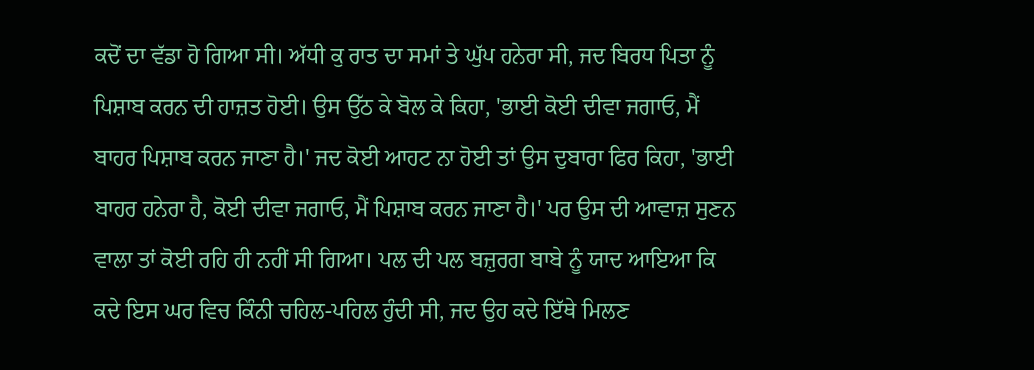ਕਦੋਂ ਦਾ ਵੱਡਾ ਹੋ ਗਿਆ ਸੀ। ਅੱਧੀ ਕੁ ਰਾਤ ਦਾ ਸਮਾਂ ਤੇ ਘੁੱਪ ਹਨੇਰਾ ਸੀ, ਜਦ ਬਿਰਧ ਪਿਤਾ ਨੂੰ ਪਿਸ਼ਾਬ ਕਰਨ ਦੀ ਹਾਜ਼ਤ ਹੋਈ। ਉਸ ਉੱਠ ਕੇ ਬੋਲ ਕੇ ਕਿਹਾ, 'ਭਾਈ ਕੋਈ ਦੀਵਾ ਜਗਾਓ, ਮੈਂ ਬਾਹਰ ਪਿਸ਼ਾਬ ਕਰਨ ਜਾਣਾ ਹੈ।' ਜਦ ਕੋਈ ਆਹਟ ਨਾ ਹੋਈ ਤਾਂ ਉਸ ਦੁਬਾਰਾ ਫਿਰ ਕਿਹਾ, 'ਭਾਈ ਬਾਹਰ ਹਨੇਰਾ ਹੈ, ਕੋਈ ਦੀਵਾ ਜਗਾਓ, ਮੈਂ ਪਿਸ਼ਾਬ ਕਰਨ ਜਾਣਾ ਹੈ।' ਪਰ ਉਸ ਦੀ ਆਵਾਜ਼ ਸੁਣਨ ਵਾਲਾ ਤਾਂ ਕੋਈ ਰਹਿ ਹੀ ਨਹੀਂ ਸੀ ਗਿਆ। ਪਲ ਦੀ ਪਲ ਬਜ਼ੁਰਗ ਬਾਬੇ ਨੂੰ ਯਾਦ ਆਇਆ ਕਿ ਕਦੇ ਇਸ ਘਰ ਵਿਚ ਕਿੰਨੀ ਚਹਿਲ-ਪਹਿਲ ਹੁੰਦੀ ਸੀ, ਜਦ ਉਹ ਕਦੇ ਇੱਥੇ ਮਿਲਣ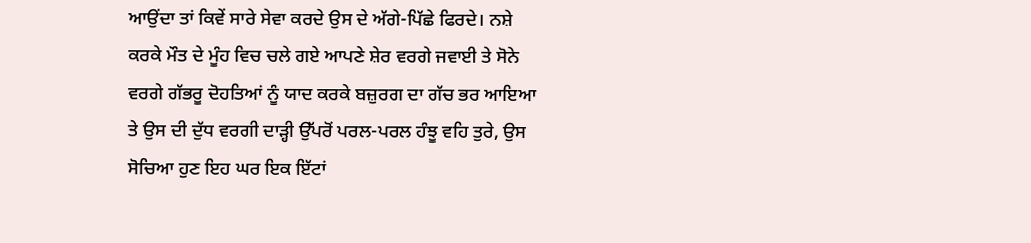ਆਉਂਦਾ ਤਾਂ ਕਿਵੇਂ ਸਾਰੇ ਸੇਵਾ ਕਰਦੇ ਉਸ ਦੇ ਅੱਗੇ-ਪਿੱਛੇ ਫਿਰਦੇ। ਨਸ਼ੇ ਕਰਕੇ ਮੌਤ ਦੇ ਮੂੰਹ ਵਿਚ ਚਲੇ ਗਏ ਆਪਣੇ ਸ਼ੇਰ ਵਰਗੇ ਜਵਾਈ ਤੇ ਸੋਨੇ ਵਰਗੇ ਗੱਭਰੂ ਦੋਹਤਿਆਂ ਨੂੰ ਯਾਦ ਕਰਕੇ ਬਜ਼ੁਰਗ ਦਾ ਗੱਚ ਭਰ ਆਇਆ ਤੇ ਉਸ ਦੀ ਦੁੱਧ ਵਰਗੀ ਦਾੜ੍ਹੀ ਉੱਪਰੋਂ ਪਰਲ-ਪਰਲ ਹੰਝੂ ਵਹਿ ਤੁਰੇ, ਉਸ ਸੋਚਿਆ ਹੁਣ ਇਹ ਘਰ ਇਕ ਇੱਟਾਂ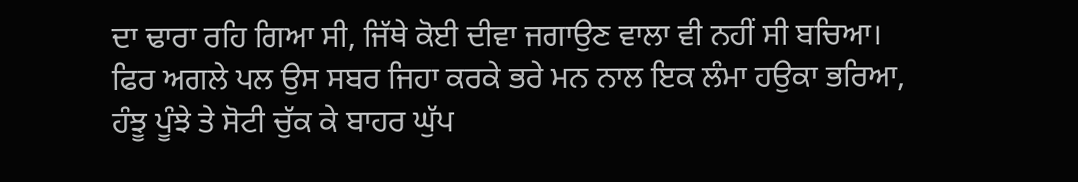ਦਾ ਢਾਰਾ ਰਹਿ ਗਿਆ ਸੀ, ਜਿੱਥੇ ਕੋਈ ਦੀਵਾ ਜਗਾਉਣ ਵਾਲਾ ਵੀ ਨਹੀਂ ਸੀ ਬਚਿਆ। ਫਿਰ ਅਗਲੇ ਪਲ ਉਸ ਸਬਰ ਜਿਹਾ ਕਰਕੇ ਭਰੇ ਮਨ ਨਾਲ ਇਕ ਲੰਮਾ ਹਉਕਾ ਭਰਿਆ, ਹੰਝੂ ਪੂੰਝੇ ਤੇ ਸੋਟੀ ਚੁੱਕ ਕੇ ਬਾਹਰ ਘੁੱਪ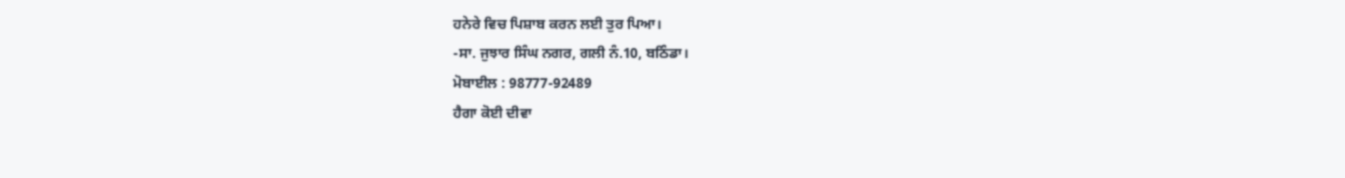ਹਨੇਰੇ ਵਿਚ ਪਿਸ਼ਾਬ ਕਰਨ ਲਈ ਤੁਰ ਪਿਆ।
-ਸਾ. ਜੁਝਾਰ ਸਿੰਘ ਨਗਰ, ਗਲੀ ਨੰ.10, ਬਠਿੰਡਾ।
ਮੋਬਾਈਲ : 98777-92489
ਹੈਗਾ ਕੋਈ ਦੀਵਾ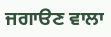ਜਗਾੳਣ ਵਾਲਾ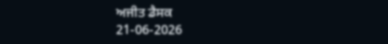ਅਜੀਤ ਡੈਸਕ
21-06-2026